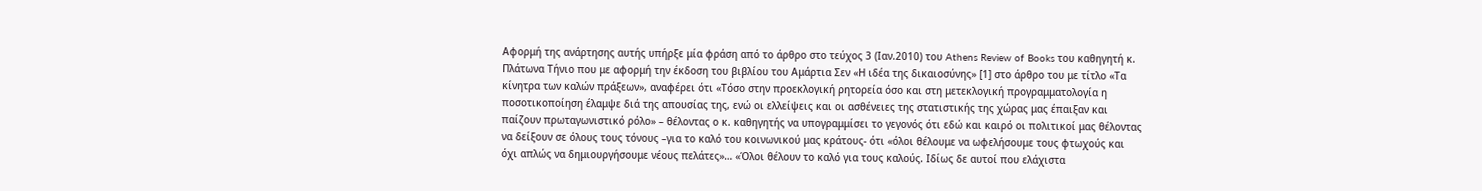Αφορμή της ανάρτησης αυτής υπήρξε μία φράση από το άρθρο στο τεύχος 3 (Ιαν.2010) του Athens Review of Books του καθηγητή κ. Πλάτωνα Τήνιο που με αφορμή την έκδοση του βιβλίου του Αμάρτια Σεν «Η ιδέα της δικαιοσύνης» [1] στο άρθρο του με τίτλο «Τα κίνητρα των καλών πράξεων», αναφέρει ότι «Τόσο στην προεκλογική ρητορεία όσο και στη μετεκλογική προγραμματολογία η ποσοτικοποίηση έλαμψε διά της απουσίας της, ενώ οι ελλείψεις και οι ασθένειες της στατιστικής της χώρας μας έπαιξαν και παίζουν πρωταγωνιστικό ρόλο» – θέλοντας ο κ. καθηγητής να υπογραμμίσει το γεγονός ότι εδώ και καιρό οι πολιτικοί μας θέλοντας να δείξουν σε όλους τους τόνους –για το καλό του κοινωνικού μας κράτους- ότι «όλοι θέλουμε να ωφελήσουμε τους φτωχούς και όχι απλώς να δημιουργήσουμε νέους πελάτες»… «Όλοι θέλουν το καλό για τους καλούς. Ιδίως δε αυτοί που ελάχιστα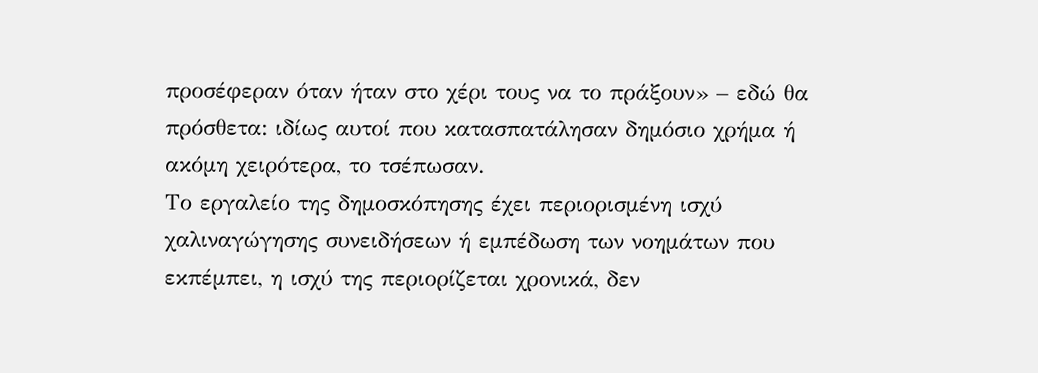προσέφεραν όταν ήταν στο χέρι τους να το πράξουν» – εδώ θα πρόσθετα: ιδίως αυτοί που κατασπατάλησαν δημόσιο χρήμα ή ακόμη χειρότερα, το τσέπωσαν.
Το εργαλείο της δημοσκόπησης έχει περιορισμένη ισχύ χαλιναγώγησης συνειδήσεων ή εμπέδωση των νοημάτων που εκπέμπει, η ισχύ της περιορίζεται χρονικά, δεν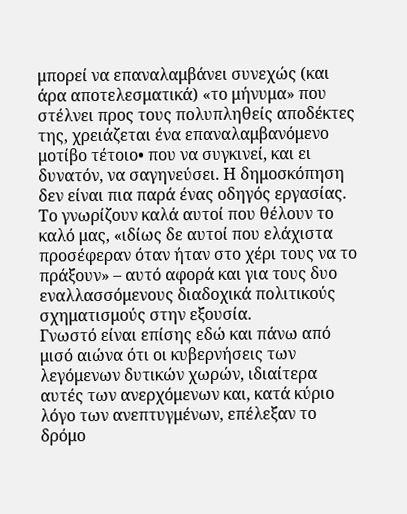μπορεί να επαναλαμβάνει συνεχώς (και άρα αποτελεσματικά) «το μήνυμα» που στέλνει προς τους πολυπληθείς αποδέκτες της, χρειάζεται ένα επαναλαμβανόμενο μοτίβο τέτοιο• που να συγκινεί, και ει δυνατόν, να σαγηνεύσει. Η δημοσκόπηση δεν είναι πια παρά ένας οδηγός εργασίας. Το γνωρίζουν καλά αυτοί που θέλουν το καλό μας, «ιδίως δε αυτοί που ελάχιστα προσέφεραν όταν ήταν στο χέρι τους να το πράξουν» – αυτό αφορά και για τους δυο εναλλασσόμενους διαδοχικά πολιτικούς σχηματισμούς στην εξουσία.
Γνωστό είναι επίσης εδώ και πάνω από μισό αιώνα ότι οι κυβερνήσεις των λεγόμενων δυτικών χωρών, ιδιαίτερα αυτές των ανερχόμενων και, κατά κύριο λόγο των ανεπτυγμένων, επέλεξαν το δρόμο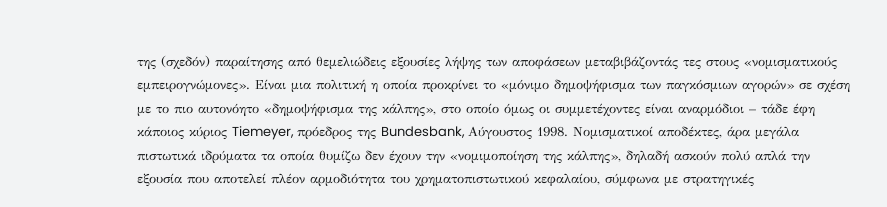της (σχεδόν) παραίτησης από θεμελιώδεις εξουσίες λήψης των αποφάσεων μεταβιβάζοντάς τες στους «νομισματικούς εμπειρογνώμονες». Είναι μια πολιτική η οποία προκρίνει το «μόνιμο δημοψήφισμα των παγκόσμιων αγορών» σε σχέση με το πιο αυτονόητο «δημοψήφισμα της κάλπης», στο οποίο όμως οι συμμετέχοντες είναι αναρμόδιοι – τάδε έφη κάποιος κύριος Tiemeyer, πρόεδρος της Bundesbank, Αύγουστος 1998. Νομισματικοί αποδέκτες, άρα μεγάλα πιστωτικά ιδρύματα τα οποία θυμίζω δεν έχουν την «νομιμοποίηση της κάλπης», δηλαδή ασκούν πολύ απλά την εξουσία που αποτελεί πλέον αρμοδιότητα του χρηματοπιστωτικού κεφαλαίου, σύμφωνα με στρατηγικές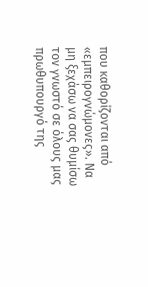που καθορίζονται από «εμπειρογνώμονες». Να μη ξεχάσω να σας θυμίσω τον γνωστό σε όλους μας πρωθυπουργό της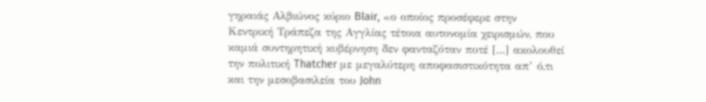γηραιάς Αλβιώνος κύριο Blair, «ο οποίος προσέφερε στην Κεντρική Τράπεζα της Αγγλίας τέτοια αυτονομία χειρισμών, που καμιά συντηρητική κυβέρνηση δεν φανταζόταν ποτέ [...] ακολουθεί την πολιτική Thatcher με μεγαλύτερη αποφασιστικότητα απ’ ό,τι και την μεσοβασιλεία του John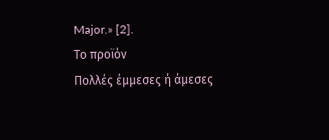Major.» [2].
Το προϊόν
Πολλές έμμεσες ή άμεσες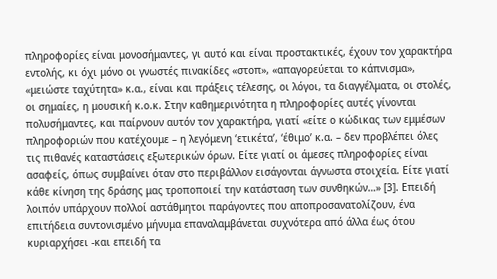πληροφορίες είναι μονοσήμαντες, γι αυτό και είναι προστακτικές, έχουν τον χαρακτήρα εντολής, κι όχι μόνο οι γνωστές πινακίδες «στοπ», «απαγορεύεται το κάπνισμα», «μειώστε ταχύτητα» κ.α., είναι και πράξεις τέλεσης, οι λόγοι, τα διαγγέλματα, οι στολές, οι σημαίες, η μουσική κ.ο.κ. Στην καθημερινότητα η πληροφορίες αυτές γίνονται πολυσήμαντες, και παίρνουν αυτόν τον χαρακτήρα, γιατί «είτε ο κώδικας των εμμέσων πληροφοριών που κατέχουμε – η λεγόμενη ‘ετικέτα’, ‘έθιμο’ κ.α. – δεν προβλέπει όλες τις πιθανές καταστάσεις εξωτερικών όρων. Είτε γιατί οι άμεσες πληροφορίες είναι ασαφείς, όπως συμβαίνει όταν στο περιβάλλον εισάγονται άγνωστα στοιχεία. Είτε γιατί κάθε κίνηση της δράσης μας τροποποιεί την κατάσταση των συνθηκών…» [3]. Επειδή λοιπόν υπάρχουν πολλοί αστάθμητοι παράγοντες που αποπροσανατολίζουν, ένα επιτήδεια συντονισμένο μήνυμα επαναλαμβάνεται συχνότερα από άλλα έως ότου κυριαρχήσει -και επειδή τα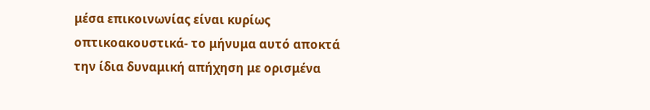μέσα επικοινωνίας είναι κυρίως οπτικοακουστικά- το μήνυμα αυτό αποκτά την ίδια δυναμική απήχηση με ορισμένα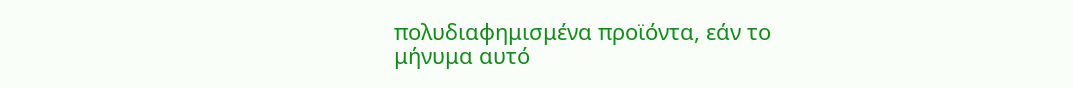πολυδιαφημισμένα προϊόντα, εάν το μήνυμα αυτό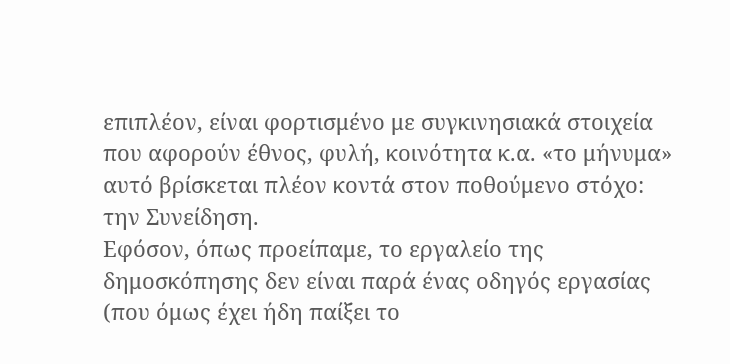επιπλέον, είναι φορτισμένο με συγκινησιακά στοιχεία που αφορούν έθνος, φυλή, κοινότητα κ.α. «το μήνυμα» αυτό βρίσκεται πλέον κοντά στον ποθούμενο στόχο: την Συνείδηση.
Εφόσον, όπως προείπαμε, το εργαλείο της δημοσκόπησης δεν είναι παρά ένας οδηγός εργασίας (που όμως έχει ήδη παίξει το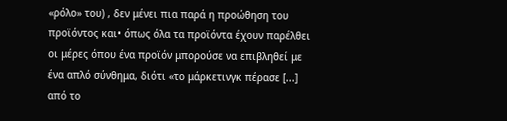«ρόλο» του) , δεν μένει πια παρά η προώθηση του προϊόντος και• όπως όλα τα προϊόντα έχουν παρέλθει οι μέρες όπου ένα προϊόν μπορούσε να επιβληθεί με ένα απλό σύνθημα, διότι «το μάρκετινγκ πέρασε [...] από το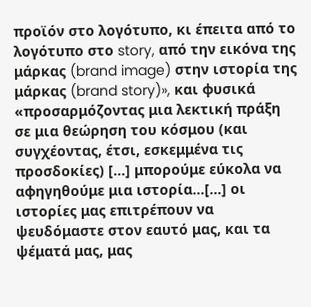προϊόν στο λογότυπο, κι έπειτα από το λογότυπο στο story, από την εικόνα της μάρκας (brand image) στην ιστορία της μάρκας (brand story)», και φυσικά «προσαρμόζοντας μια λεκτική πράξη σε μια θεώρηση του κόσμου (και συγχέοντας, έτσι, εσκεμμένα τις προσδοκίες) [...] μπορούμε εύκολα να αφηγηθούμε μια ιστορία…[...] οι ιστορίες μας επιτρέπουν να ψευδόμαστε στον εαυτό μας, και τα ψέματά μας, μας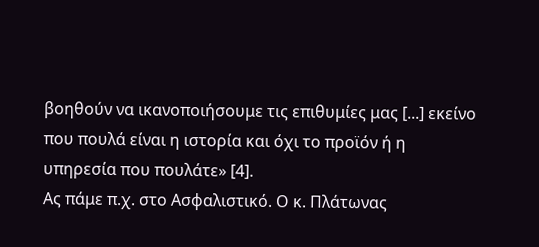βοηθούν να ικανοποιήσουμε τις επιθυμίες μας [...] εκείνο που πουλά είναι η ιστορία και όχι το προϊόν ή η υπηρεσία που πουλάτε» [4].
Ας πάμε π.χ. στο Ασφαλιστικό. Ο κ. Πλάτωνας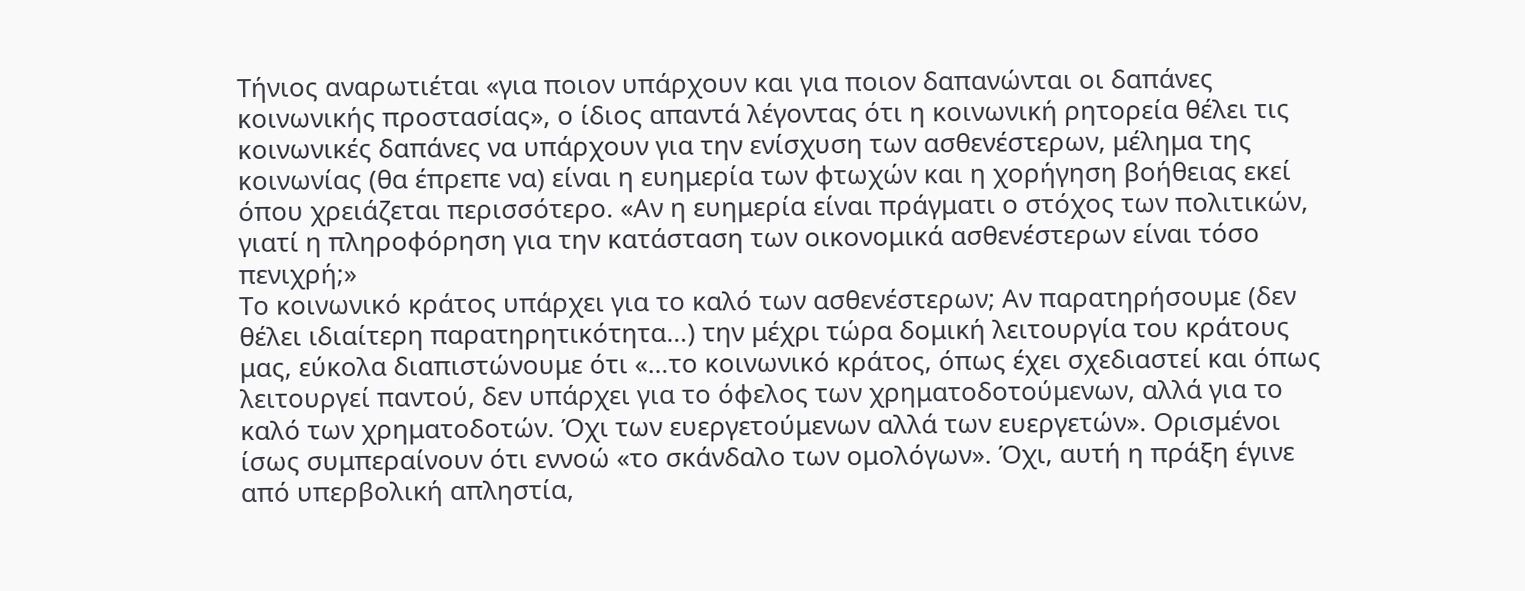Τήνιος αναρωτιέται «για ποιον υπάρχουν και για ποιον δαπανώνται οι δαπάνες κοινωνικής προστασίας», ο ίδιος απαντά λέγοντας ότι η κοινωνική ρητορεία θέλει τις κοινωνικές δαπάνες να υπάρχουν για την ενίσχυση των ασθενέστερων, μέλημα της κοινωνίας (θα έπρεπε να) είναι η ευημερία των φτωχών και η χορήγηση βοήθειας εκεί όπου χρειάζεται περισσότερο. «Αν η ευημερία είναι πράγματι ο στόχος των πολιτικών, γιατί η πληροφόρηση για την κατάσταση των οικονομικά ασθενέστερων είναι τόσο πενιχρή;»
Το κοινωνικό κράτος υπάρχει για το καλό των ασθενέστερων; Αν παρατηρήσουμε (δεν θέλει ιδιαίτερη παρατηρητικότητα…) την μέχρι τώρα δομική λειτουργία του κράτους μας, εύκολα διαπιστώνουμε ότι «…το κοινωνικό κράτος, όπως έχει σχεδιαστεί και όπως λειτουργεί παντού, δεν υπάρχει για το όφελος των χρηματοδοτούμενων, αλλά για το καλό των χρηματοδοτών. Όχι των ευεργετούμενων αλλά των ευεργετών». Ορισμένοι ίσως συμπεραίνουν ότι εννοώ «το σκάνδαλο των ομολόγων». Όχι, αυτή η πράξη έγινε από υπερβολική απληστία,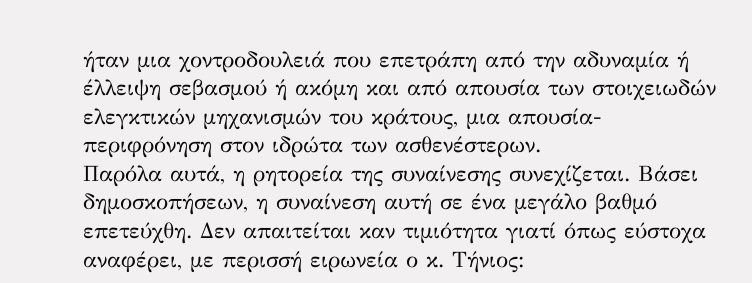ήταν μια χοντροδουλειά που επετράπη από την αδυναμία ή έλλειψη σεβασμού ή ακόμη και από απουσία των στοιχειωδών ελεγκτικών μηχανισμών του κράτους, μια απουσία-περιφρόνηση στον ιδρώτα των ασθενέστερων.
Παρόλα αυτά, η ρητορεία της συναίνεσης συνεχίζεται. Βάσει δημοσκοπήσεων, η συναίνεση αυτή σε ένα μεγάλο βαθμό επετεύχθη. Δεν απαιτείται καν τιμιότητα γιατί όπως εύστοχα αναφέρει, με περισσή ειρωνεία ο κ. Τήνιος: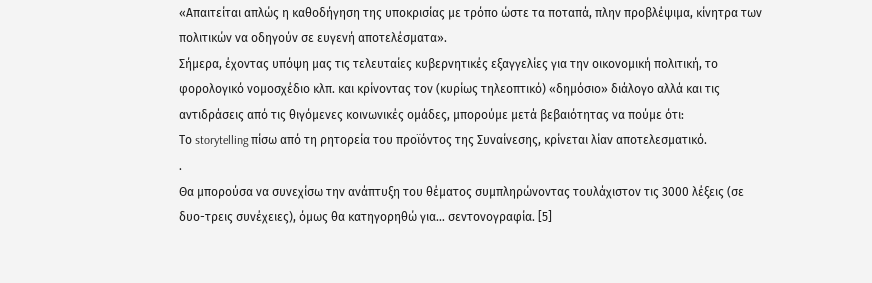«Απαιτείται απλώς η καθοδήγηση της υποκρισίας με τρόπο ώστε τα ποταπά, πλην προβλέψιμα, κίνητρα των πολιτικών να οδηγούν σε ευγενή αποτελέσματα».
Σήμερα, έχοντας υπόψη μας τις τελευταίες κυβερνητικές εξαγγελίες για την οικονομική πολιτική, το φορολογικό νομοσχέδιο κλπ. και κρίνοντας τον (κυρίως τηλεοπτικό) «δημόσιο» διάλογο αλλά και τις αντιδράσεις από τις θιγόμενες κοινωνικές ομάδες, μπορούμε μετά βεβαιότητας να πούμε ότι:
Το storytelling πίσω από τη ρητορεία του προϊόντος της Συναίνεσης, κρίνεται λίαν αποτελεσματικό.
.
Θα μπορούσα να συνεχίσω την ανάπτυξη του θέματος συμπληρώνοντας τουλάχιστον τις 3000 λέξεις (σε δυο-τρεις συνέχειες), όμως θα κατηγορηθώ για… σεντονογραφία. [5]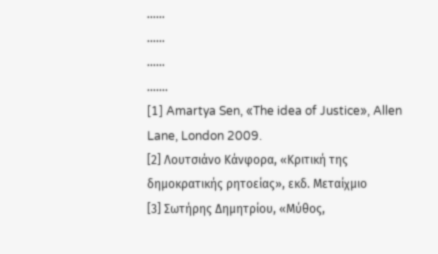……
……
……
…….
[1] Amartya Sen, «The idea of Justice», Allen Lane, London 2009.
[2] Λουτσιάνο Κάνφορα, «Κριτική της δημοκρατικής ρητοείας», εκδ. Μεταίχμιο
[3] Σωτήρης Δημητρίου, «Μύθος,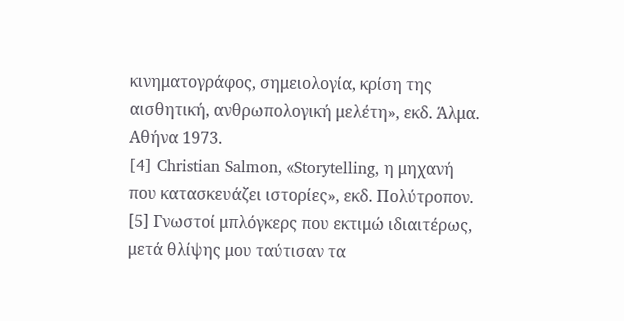κινηματογράφος, σημειολογία, κρίση της αισθητική, ανθρωπολογική μελέτη», εκδ. Άλμα. Αθήνα 1973.
[4] Christian Salmon, «Storytelling, η μηχανή που κατασκευάζει ιστορίες», εκδ. Πολύτροπον.
[5] Γνωστοί μπλόγκερς που εκτιμώ ιδιαιτέρως, μετά θλίψης μου ταύτισαν τα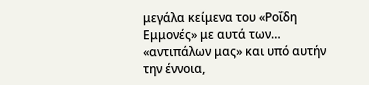μεγάλα κείμενα του «Ροΐδη Εμμονές» με αυτά των… «αντιπάλων μας» και υπό αυτήν την έννοια,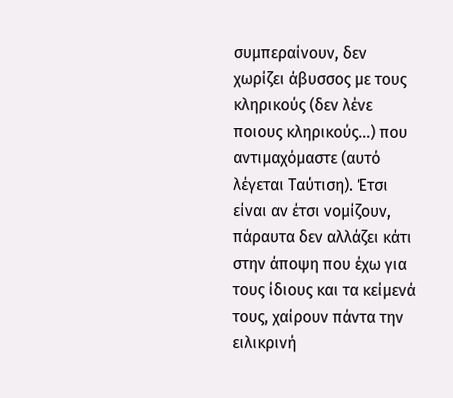συμπεραίνουν, δεν χωρίζει άβυσσος με τους κληρικούς (δεν λένε ποιους κληρικούς…) που αντιμαχόμαστε (αυτό λέγεται Ταύτιση). Έτσι είναι αν έτσι νομίζουν, πάραυτα δεν αλλάζει κάτι στην άποψη που έχω για τους ίδιους και τα κείμενά τους, χαίρουν πάντα την ειλικρινή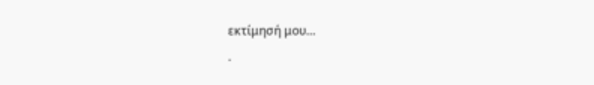εκτίμησή μου…
.